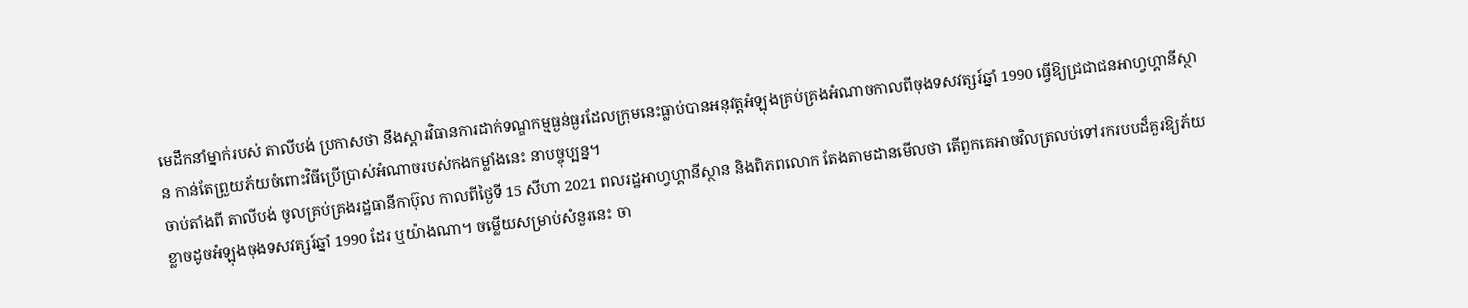មេដឹកនាំម្នាក់របស់ តាលីបង់ ប្រកាសថា នឹងស្ដារវិធានការដាក់ទណ្ឌកម្មធ្ងន់ធ្ងរដែលក្រុមនេះធ្លាប់បានអនុវត្តអំឡុងគ្រប់គ្រងអំណាចកាលពីចុងទសវត្សរ៍ឆ្នាំ 1990 ធ្វើឱ្យជ្រជាជនអាហ្វហ្គានីស្ថាន កាន់តែព្រួយភ័យចំពោះវិធីប្រើប្រាស់អំណាចរបស់កងកម្លាំងនេះ នាបច្ចុប្បន្ន។
ចាប់តាំងពី តាលីបង់ ចូលគ្រប់គ្រងរដ្ឋធានីកាប៊ុល កាលពីថ្ងៃទី 15 សីហា 2021 ពលរដ្ឋអាហ្វហ្គានីស្ថាន និងពិភពលោក តែងតាមដានមើលថា តើពួកគេអាចវិលត្រលប់ទៅរករបបដ៏គួរឱ្យភ័យខ្លាចដូចអំឡុងចុងទសវត្សរ៍ឆ្នាំ 1990 ដែរ ឬយ៉ាងណា។ ចម្លើយសម្រាប់សំនួរនេះ ចា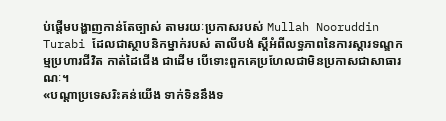ប់ផ្ដើមបង្ហាញកាន់តែច្បាស់ តាមរយៈប្រកាសរបស់ Mullah Nooruddin Turabi ដែលជាស្ថាបនិកម្នាក់របស់ តាលីបង់ ស្ដីអំពីលទ្ធភាពនៃការស្ដារទណ្ឌកម្មប្រហារជីវិត កាត់ដៃជើង ជាដើម បើទោះពួកគេប្រហែលជាមិនប្រកាសជាសាធារណៈ។
«បណ្ដាប្រទេសរិះគន់យើង ទាក់ទិននឹងទ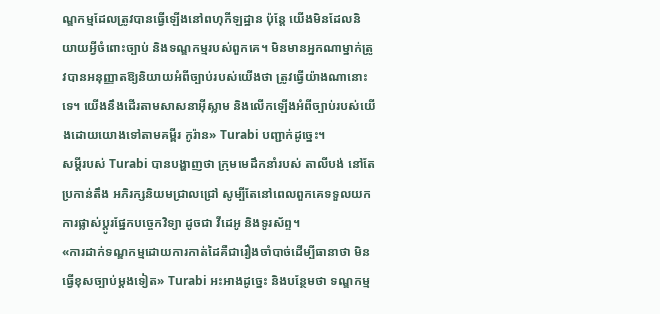ណ្ឌកម្មដែលត្រូវបានធ្វើឡើងនៅពហុកីឡដ្ឋាន ប៉ុន្តែ យើងមិនដែលនិយាយអ្វីចំពោះច្បាប់ និងទណ្ឌកម្មរបស់ពួកគេ។ មិនមានអ្នកណាម្នាក់ត្រូវបានអនុញ្ញាតឱ្យនិយាយអំពីច្បាប់របស់យើងថា ត្រូវធ្វើយ៉ាងណានោះទេ។ យើងនឹងដើរតាមសាសនាអ៊ីស្លាម និងលើកឡើងអំពីច្បាប់របស់យើងដោយយោងទៅតាមគម្ពីរ កូរ៉ាន» Turabi បញ្ជាក់ដូច្នេះ។
សម្ដីរបស់ Turabi បានបង្ហាញថា ក្រុមមេដឹកនាំរបស់ តាលីបង់ នៅតែប្រកាន់តឹង អភិរក្សនិយមជ្រាលជ្រៅ សូម្បីតែនៅពេលពួកគេទទួលយកការផ្លាស់ប្ដូរផ្នែកបច្ចេកវិទ្យា ដូចជា វីដេអូ និងទូរស័ព្ទ។
«ការដាក់ទណ្ឌកម្មដោយការកាត់ដៃគឺជារឿងចាំបាច់ដើម្បីធានាថា មិនធ្វើខុសច្បាប់ម្ដងទៀត» Turabi អះអាងដូច្នេះ និងបន្ថែមថា ទណ្ឌកម្ម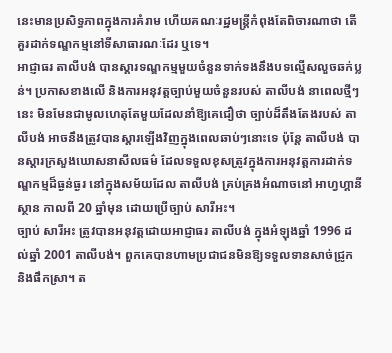នេះមានប្រសិទ្ធភាពក្នុងការគំរាម ហើយគណៈរដ្ឋមន្ត្រីកំពុងតែពិចារណាថា តើគួរដាក់ទណ្ឌកម្មនៅទីសាធារណៈដែរ ឬទេ។
អាជ្ញាធរ តាលីបង់ បានស្ដារទណ្ឌកម្មមួយចំនួនទាក់ទងនឹងបទល្មើសលួចឆក់ប្លន់។ ប្រកាសខាងលើ និងការអនុវត្តច្បាប់មួយចំនួនរបស់ តាលីបង់ នាពេលថ្មីៗនេះ មិនមែនជាមូលហេតុតែមួយដែលនាំឱ្យគេជឿថា ច្បាប់ដ៏តឹងតែងរបស់ តាលីបង់ អាចនឹងត្រូវបានស្ដារឡើងវិញក្នុងពេលឆាប់ៗនោះទេ ប៉ុន្តែ តាលីបង់ បានស្ដារក្រសួងឃោសនាសីលធម៌ ដែលទទួលខុសត្រូវក្នុងការអនុវត្តការដាក់ទណ្ឌកម្មដ៏ធ្ងន់ធ្ងរ នៅក្នុងសម័យដែល តាលីបង់ គ្រប់គ្រងអំណាចនៅ អាហ្វហ្គានីស្ថាន កាលពី 20 ឆ្នាំមុន ដោយប្រើច្បាប់ សារីអះ។
ច្បាប់ សារីអះ ត្រូវបានអនុវត្តដោយអាជ្ញាធរ តាលីបង់ ក្នុងអំឡុងឆ្នាំ 1996 ដល់ឆ្នាំ 2001 តាលីបង់។ ពួកគេបានហាមប្រជាជនមិនឱ្យទទួលទានសាច់ជ្រូក និងផឹកស្រា។ ត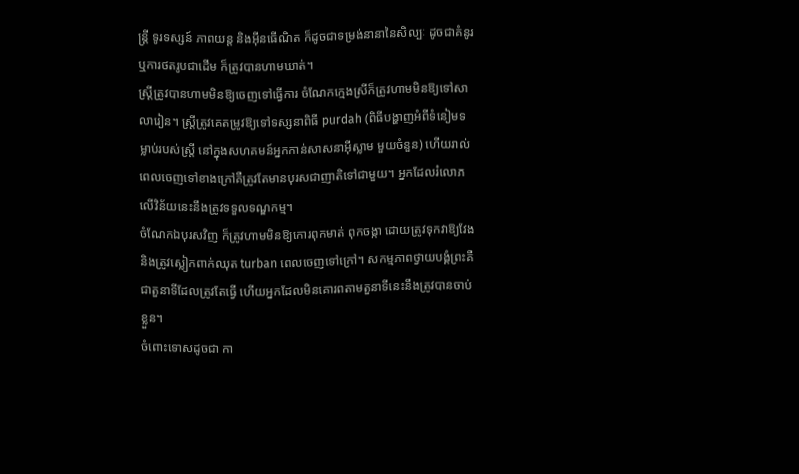ន្ត្រី ទូរទស្សន៍ ភាពយន្ត និងអ៊ីនធើណិត ក៏ដូចជាទម្រង់នានានៃសិល្បៈ ដូចជាគំនូរ ឬការថតរូបជាដើម ក៏ត្រូវបានហាមឃាត់។
ស្ត្រីត្រូវបានហាមមិនឱ្យចេញទៅធ្វើការ ចំណែកក្មេងស្រីក៏ត្រូវហាមមិនឱ្យទៅសាលារៀន។ ស្ត្រីត្រូវគេតម្រូវឱ្យទៅទស្សនាពិធី purdah (ពិធីបង្ហាញអំពីទំនៀមទម្លាប់របស់ស្ត្រី នៅក្នុងសហគមន៍អ្នកកាន់សាសនាអ៊ីស្លាម មួយចំនួន) ហើយរាល់ពេលចេញទៅខាងក្រៅគឺត្រូវតែមានបុរសជាញាតិទៅជាមួយ។ អ្នកដែលរំលោភលើវិន័យនេះនឹងត្រូវទទួលទណ្ឌកម្ម។
ចំណែកឯបុរសវិញ ក៏ត្រូវហាមមិនឱ្យកោរពុកមាត់ ពុកចង្កា ដោយត្រូវទុកវាឱ្យវែង និងត្រូវស្លៀកពាក់ឈុត turban ពេលចេញទៅក្រៅ។ សកម្មភាពថ្វាយបង្គំព្រះគឺជាតួនាទីដែលត្រូវតែធ្វើ ហើយអ្នកដែលមិនគោរពតាមតួនាទីនេះនឹងត្រូវបានចាប់ខ្លួន។
ចំពោះទោសដូចជា កា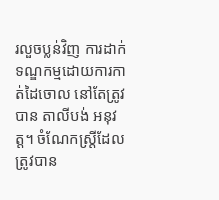រលួចប្លន់វិញ ការដាក់ទណ្ឌកម្មដោយការកាត់ដៃចោល នៅតែត្រូវបាន តាលីបង់ អនុវត្ត។ ចំណែកស្ត្រីដែលត្រូវបាន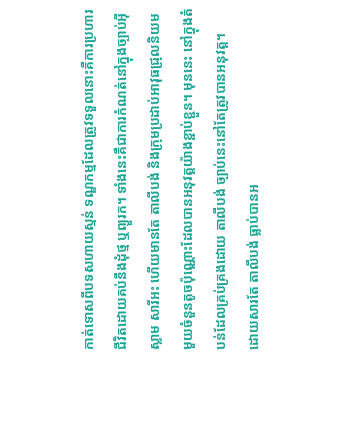កាត់ទោសពីបទសហាយស្មន់ ទណ្ឌកម្មដែលត្រូវទទួលនោះគឺការប្រហារជីវិតដោយគប់នឹងដុំថ្ម ឬព្យួរក។ ទាំងនេះគឺជាការកំណត់នៅក្នុងច្បាប់អ៊ីស្លាម សារីអះ ហើយមានតែ តាលីបង់ និងក្រុមប្រដាប់អាវុធជ្រុលនិយមមួយចំនួនតូចប៉ុណ្ណោះដែលបានអនុវត្តយ៉ាងខ្ជាប់ខ្ជួន។ មុននេះ នៅក្នុងតំបន់ដែលគ្រប់គ្រងដោយ តាលីបង់ ច្បាប់នេះនៅតែត្រូវបានអនុវត្ត។
ដោយសារតែ តាលីបង់ ធ្លាប់បានអ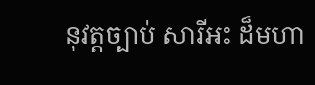នុវត្តច្បាប់ សារីអះ ដ៏មហា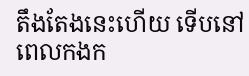តឹងតែងនេះហើយ ទើបនៅពេលកងក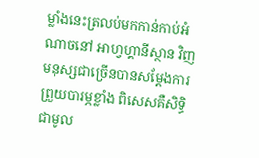ម្លាំងនេះត្រលប់មកកាន់កាប់អំណាចនៅ អាហ្វហ្គានីស្ថាន វិញ មនុស្សជាច្រើនបានសម្ដែងការព្រួយបារម្ភខ្លាំង ពិសេសគឺសិទ្ធិជាមូល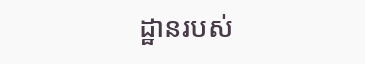ដ្ឋានរបស់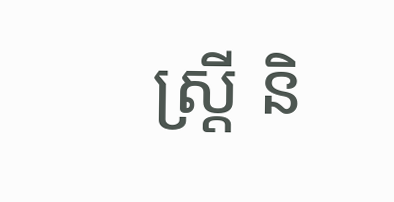ស្ត្រី និ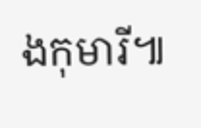ងកុមារី៕